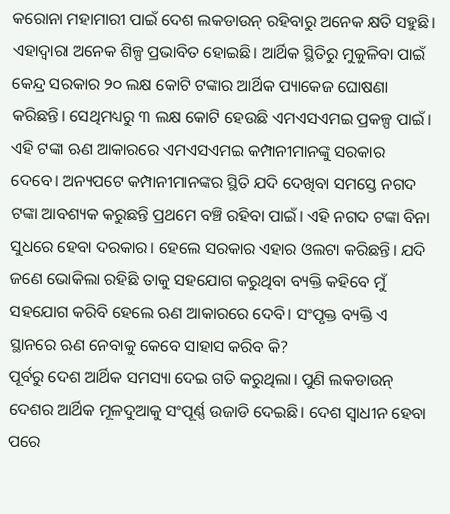କରୋନା ମହାମାରୀ ପାଇଁ ଦେଶ ଲକଡାଉନ୍ ରହିବାରୁ ଅନେକ କ୍ଷତି ସହୁଛି। ଏହାଦ୍ୱାରା ଅନେକ ଶିଳ୍ପ ପ୍ରଭାବିତ ହୋଇଛି। ଆର୍ଥିକ ସ୍ଥିତିରୁ ମୁକୁଳିବା ପାଇଁ କେନ୍ଦ୍ର ସରକାର ୨୦ ଲକ୍ଷ କୋଟି ଟଙ୍କାର ଆର୍ଥିକ ପ୍ୟାକେଜ ଘୋଷଣା କରିଛନ୍ତି। ସେଥିମଧ୍ୟରୁ ୩ ଲକ୍ଷ କୋଟି ହେଉଛି ଏମଏସଏମଇ ପ୍ରକଳ୍ପ ପାଇଁ। ଏହି ଟଙ୍କା ଋଣ ଆକାରରେ ଏମଏସଏମଇ କମ୍ପାନୀମାନଙ୍କୁ ସରକାର ଦେବେ। ଅନ୍ୟପଟେ କମ୍ପାନୀମାନଙ୍କର ସ୍ଥିତି ଯଦି ଦେଖିବା ସମସ୍ତେ ନଗଦ ଟଙ୍କା ଆବଶ୍ୟକ କରୁଛନ୍ତି ପ୍ରଥମେ ବଞ୍ଚି ରହିବା ପାଇଁ। ଏହି ନଗଦ ଟଙ୍କା ବିନା ସୁଧରେ ହେବା ଦରକାର। ହେଲେ ସରକାର ଏହାର ଓଲଟା କରିଛନ୍ତି। ଯଦି ଜଣେ ଭୋକିଲା ରହିଛି ତାକୁ ସହଯୋଗ କରୁଥିବା ବ୍ୟକ୍ତି କହିବେ ମୁଁ ସହଯୋଗ କରିବି ହେଲେ ଋଣ ଆକାରରେ ଦେବି। ସଂପୃକ୍ତ ବ୍ୟକ୍ତି ଏ ସ୍ଥାନରେ ଋଣ ନେବାକୁ କେବେ ସାହାସ କରିବ କି?
ପୂର୍ବରୁ ଦେଶ ଆର୍ଥିକ ସମସ୍ୟା ଦେଇ ଗତି କରୁଥିଲା। ପୁଣି ଲକଡାଉନ୍ ଦେଶର ଆର୍ଥିକ ମୂଳଦୁଆକୁ ସଂପୂର୍ଣ୍ଣ ଉଜାଡି ଦେଇଛି। ଦେଶ ସ୍ୱାଧୀନ ହେବା ପରେ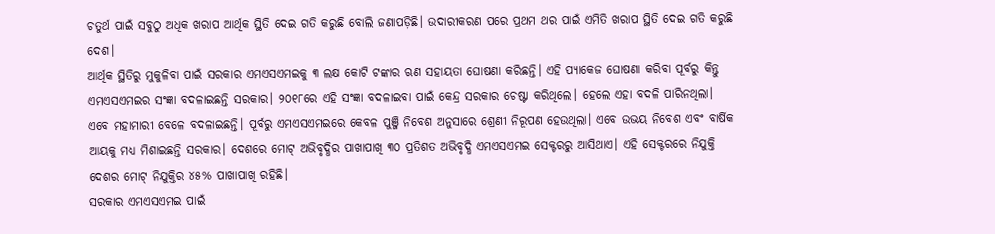ଚତୁର୍ଥ ପାଇଁ ସବୁଠୁ ଅଧିକ ଖରାପ ଆର୍ଥିକ ସ୍ଥିତି ଦେଇ ଗତି କରୁଛି ବୋଲି ଜଣାପଡ଼ିଛି। ଉଦାରୀକରଣ ପରେ ପ୍ରଥମ ଥର ପାଇଁ ଏମିତି ଖରାପ ସ୍ଥିତି ଦେଇ ଗତି କରୁଛି ଦେଶ।
ଆର୍ଥିକ ସ୍ଥିତିରୁ ମୁକୁଳିବା ପାଇଁ ସରକାର ଏମଏସଏମଇକୁ ୩ ଲକ୍ଷ କୋଟି ଟଙ୍କାର ଋଣ ସହାୟତା ଘୋଷଣା କରିଛନ୍ତି। ଏହି ପ୍ୟାକେଜ ଘୋଷଣା କରିବା ପୂର୍ବରୁ କିନ୍ତୁ ଏମଏସଏମଇର ସଂଜ୍ଞା ବଦଳାଇଛନ୍ତି ସରକାର। ୨୦୧୮ରେ ଏହି ସଂଜ୍ଞା ବଦଳାଇବା ପାଇଁ କେନ୍ଦ୍ର ସରକାର ଚେଷ୍ଟା କରିଥିଲେ। ହେଲେ ଏହା ବଦଳି ପାରିନଥିଲା। ଏବେ ମହାମାରୀ ବେଳେ ବଦଳାଇଛନ୍ତି। ପୂର୍ବରୁ ଏମଏସଏମଇରେ କେବଳ ପୁଞ୍ଜି ନିବେଶ ଅନୁସାରେ ଶ୍ରେଣୀ ନିରୂପଣ ହେଉଥିଲା। ଏବେ ଉଭୟ ନିବେଶ ଏବଂ ବାର୍ଷିକ ଆୟକୁ ମଧ୍ୟ ମିଶାଇଛନ୍ତି ସରକାର। ଦେଶରେ ମୋଟ୍ ଅଭିବୃଦ୍ଧିର ପାଖାପାଖି ୩୦ ପ୍ରତିଶତ ଅଭିବୃଦ୍ଧି ଏମଏସଏମଇ ସେକ୍ଟରରୁ ଆସିଥାଏ। ଏହି ସେକ୍ଟରରେ ନିଯୁକ୍ତି ଦେଶର ମୋଟ୍ ନିଯୁକ୍ତିର ୪୫% ପାଖାପାଖି ରହିଛି।
ସରକାର ଏମଏସଏମଇ ପାଇଁ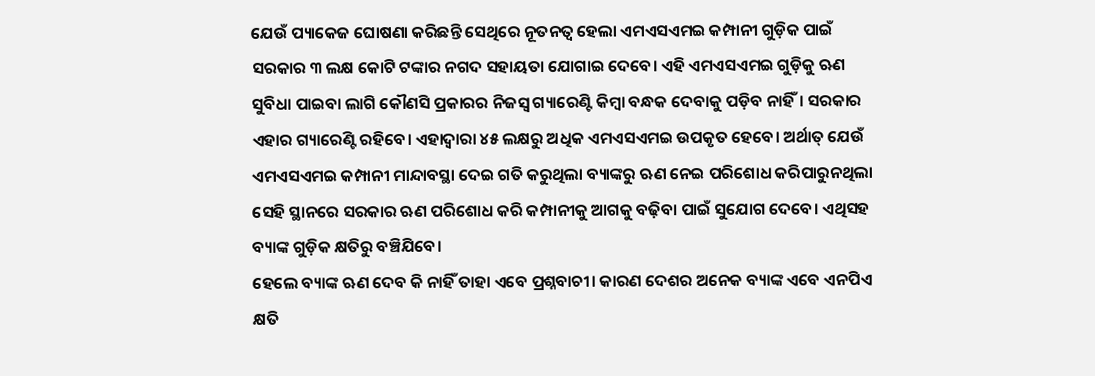ଯେଉଁ ପ୍ୟାକେଜ ଘୋଷଣା କରିଛନ୍ତି ସେଥିରେ ନୂତନତ୍ୱ ହେଲା ଏମଏସଏମଇ କମ୍ପାନୀ ଗୁଡ଼ିକ ପାଇଁ ସରକାର ୩ ଲକ୍ଷ କୋଟି ଟଙ୍କାର ନଗଦ ସହାୟତା ଯୋଗାଇ ଦେବେ। ଏହି ଏମଏସଏମଇ ଗୁଡ଼ିକୁ ଋଣ ସୁବିଧା ପାଇବା ଲାଗି କୌଣସି ପ୍ରକାରର ନିଜସ୍ୱ ଗ୍ୟାରେଣ୍ଟି କିମ୍ବା ବନ୍ଧକ ଦେବାକୁ ପଡ଼ିବ ନାହିଁ। ସରକାର ଏହାର ଗ୍ୟାରେଣ୍ଟି ରହିବେ। ଏହାଦ୍ୱାରା ୪୫ ଲକ୍ଷରୁ ଅଧିକ ଏମଏସଏମଇ ଉପକୃତ ହେବେ। ଅର୍ଥାତ୍ ଯେଉଁ ଏମଏସଏମଇ କମ୍ପାନୀ ମାନ୍ଦାବସ୍ଥା ଦେଇ ଗତି କରୁଥିଲା ବ୍ୟାଙ୍କରୁ ଋଣ ନେଇ ପରିଶୋଧ କରିପାରୁନଥିଲା ସେହି ସ୍ଥାନରେ ସରକାର ଋଣ ପରିଶୋଧ କରି କମ୍ପାନୀକୁ ଆଗକୁ ବଢ଼ିବା ପାଇଁ ସୁଯୋଗ ଦେବେ। ଏଥିସହ ବ୍ୟାଙ୍କ ଗୁଡ଼ିକ କ୍ଷତିରୁ ବଞ୍ଚିଯିବେ।
ହେଲେ ବ୍ୟାଙ୍କ ଋଣ ଦେବ କି ନାହିଁ ତାହା ଏବେ ପ୍ରଶ୍ନବାଚୀ। କାରଣ ଦେଶର ଅନେକ ବ୍ୟାଙ୍କ ଏବେ ଏନପିଏ କ୍ଷତି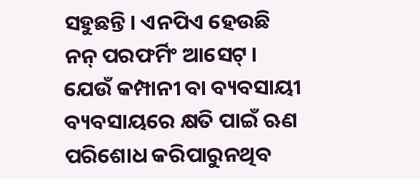ସହୁଛନ୍ତି। ଏନପିଏ ହେଉଛି ନନ୍ ପରଫର୍ମିଂ ଆସେଟ୍। ଯେଉଁ କମ୍ପାନୀ ବା ବ୍ୟବସାୟୀ ବ୍ୟବସାୟରେ କ୍ଷତି ପାଇଁ ଋଣ ପରିଶୋଧ କରିପାରୁନଥିବ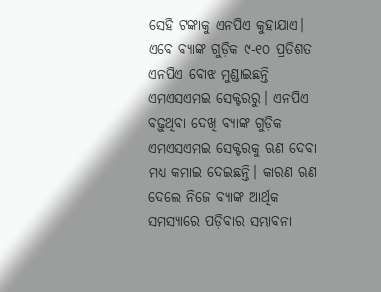ସେହି ଟଙ୍କାକୁ ଏନପିଏ କୁହାଯାଏ। ଏବେ ବ୍ୟାଙ୍କ ଗୁଡ଼ିକ ୯-୧୦ ପ୍ରତିଶତ ଏନପିଏ ବୋଝ ମୁଣ୍ଡାଇଛନ୍ତି ଏମଏସଏମଇ ସେକ୍ଟରରୁ। ଏନପିଏ ବଢ଼ୁଥିବା ଦେଖି ବ୍ୟାଙ୍କ ଗୁଡ଼ିକ ଏମଏସଏମଇ ସେକ୍ଟରକୁ ଋଣ ଦେବା ମଧ୍ୟ କମାଇ ଦେଇଛନ୍ତି। କାରଣ ଋଣ ଦେଲେ ନିଜେ ବ୍ୟାଙ୍କ ଆର୍ଥିକ ସମସ୍ୟାରେ ପଡ଼ିବାର ସମ୍ଭାବନା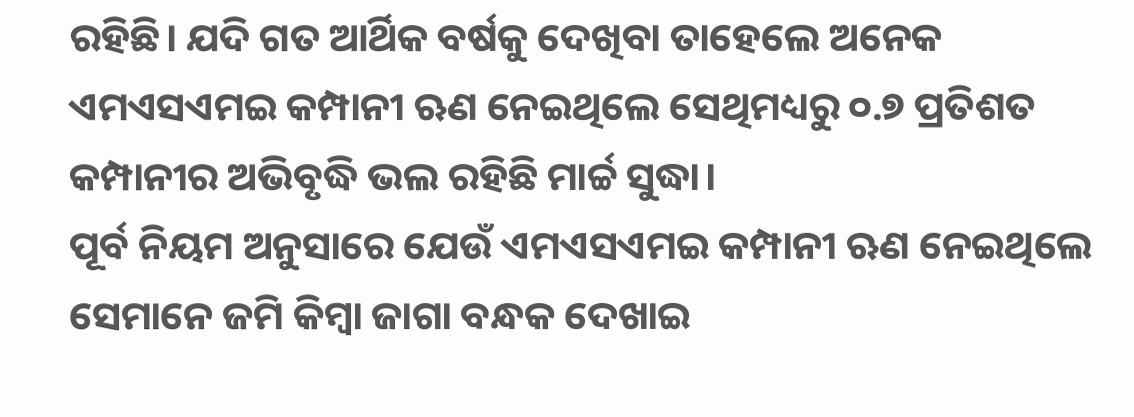ରହିଛି। ଯଦି ଗତ ଆର୍ଥିକ ବର୍ଷକୁ ଦେଖିବା ତାହେଲେ ଅନେକ ଏମଏସଏମଇ କମ୍ପାନୀ ଋଣ ନେଇଥିଲେ ସେଥିମଧ୍ୟରୁ ୦.୭ ପ୍ରତିଶତ କମ୍ପାନୀର ଅଭିବୃଦ୍ଧି ଭଲ ରହିଛି ମାର୍ଚ୍ଚ ସୁଦ୍ଧା।
ପୂର୍ବ ନିୟମ ଅନୁସାରେ ଯେଉଁ ଏମଏସଏମଇ କମ୍ପାନୀ ଋଣ ନେଇଥିଲେ ସେମାନେ ଜମି କିମ୍ୱା ଜାଗା ବନ୍ଧକ ଦେଖାଇ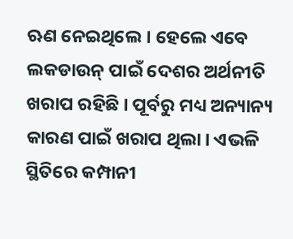ଋଣ ନେଇଥିଲେ। ହେଲେ ଏବେ ଲକଡାଉନ୍ ପାଇଁ ଦେଶର ଅର୍ଥନୀତି ଖରାପ ରହିଛି। ପୂର୍ବରୁ ମଧ୍ୟ ଅନ୍ୟାନ୍ୟ କାରଣ ପାଇଁ ଖରାପ ଥିଲା। ଏଭଳି ସ୍ଥିତିରେ କମ୍ପାନୀ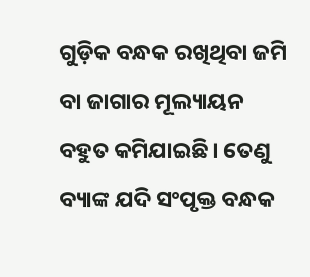ଗୁଡ଼ିକ ବନ୍ଧକ ରଖିଥିବା ଜମି ବା ଜାଗାର ମୂଲ୍ୟାୟନ ବହୁତ କମିଯାଇଛି। ତେଣୁ ବ୍ୟାଙ୍କ ଯଦି ସଂପୃକ୍ତ ବନ୍ଧକ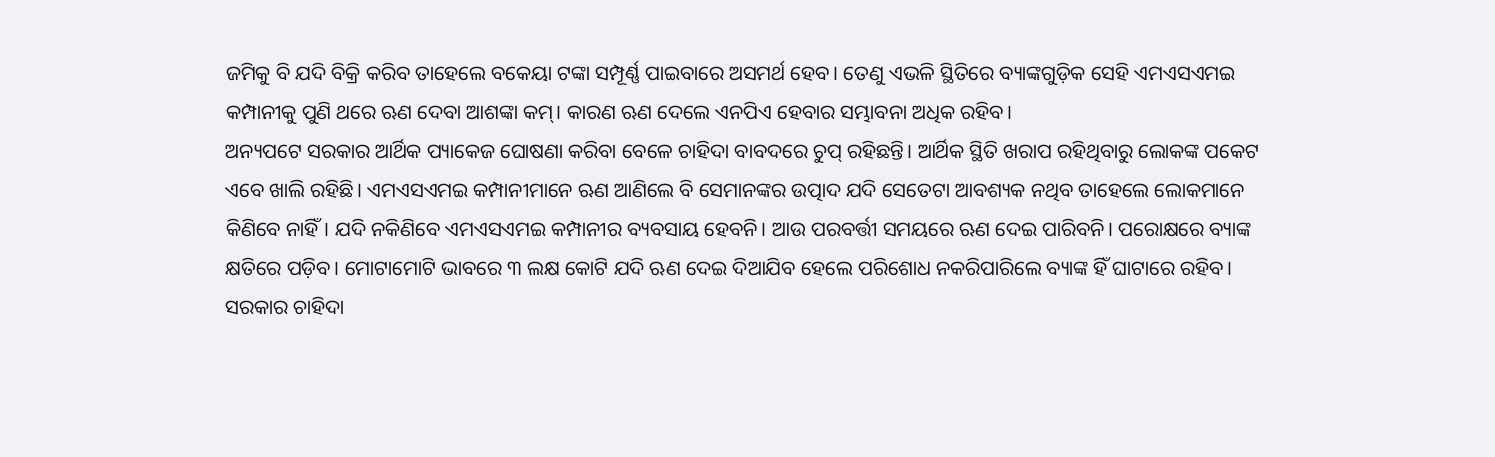ଜମିକୁ ବି ଯଦି ବିକ୍ରି କରିବ ତାହେଲେ ବକେୟା ଟଙ୍କା ସମ୍ପୂର୍ଣ୍ଣ ପାଇବାରେ ଅସମର୍ଥ ହେବ। ତେଣୁ ଏଭଳି ସ୍ଥିତିରେ ବ୍ୟାଙ୍କଗୁଡ଼ିକ ସେହି ଏମଏସଏମଇ କମ୍ପାନୀକୁ ପୁଣି ଥରେ ଋଣ ଦେବା ଆଶଙ୍କା କମ୍। କାରଣ ଋଣ ଦେଲେ ଏନପିଏ ହେବାର ସମ୍ଭାବନା ଅଧିକ ରହିବ।
ଅନ୍ୟପଟେ ସରକାର ଆର୍ଥିକ ପ୍ୟାକେଜ ଘୋଷଣା କରିବା ବେଳେ ଚାହିଦା ବାବଦରେ ଚୁପ୍ ରହିଛନ୍ତି। ଆର୍ଥିକ ସ୍ଥିତି ଖରାପ ରହିଥିବାରୁ ଲୋକଙ୍କ ପକେଟ ଏବେ ଖାଲି ରହିଛି। ଏମଏସଏମଇ କମ୍ପାନୀମାନେ ଋଣ ଆଣିଲେ ବି ସେମାନଙ୍କର ଉତ୍ପାଦ ଯଦି ସେତେଟା ଆବଶ୍ୟକ ନଥିବ ତାହେଲେ ଲୋକମାନେ କିଣିବେ ନାହିଁ। ଯଦି ନକିଣିବେ ଏମଏସଏମଇ କମ୍ପାନୀର ବ୍ୟବସାୟ ହେବନି। ଆଉ ପରବର୍ତ୍ତୀ ସମୟରେ ଋଣ ଦେଇ ପାରିବନି। ପରୋକ୍ଷରେ ବ୍ୟାଙ୍କ କ୍ଷତିରେ ପଡ଼ିବ। ମୋଟାମୋଟି ଭାବରେ ୩ ଲକ୍ଷ କୋଟି ଯଦି ଋଣ ଦେଇ ଦିଆଯିବ ହେଲେ ପରିଶୋଧ ନକରିପାରିଲେ ବ୍ୟାଙ୍କ ହିଁ ଘାଟାରେ ରହିବ।
ସରକାର ଚାହିଦା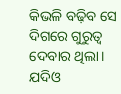କିଭଳି ବଢ଼ିବ ସେ ଦିଗରେ ଗୁରୁତ୍ୱ ଦେବାର ଥିଲା। ଯଦିଓ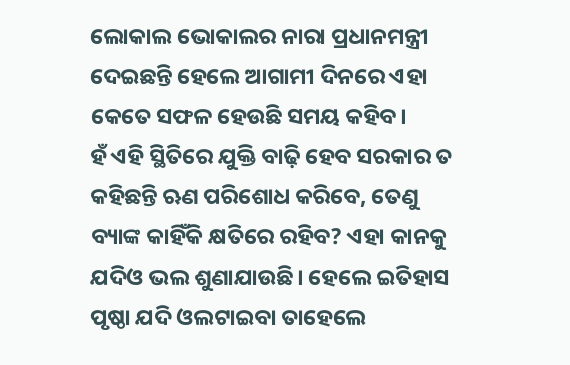ଲୋକାଲ ଭୋକାଲର ନାରା ପ୍ରଧାନମନ୍ତ୍ରୀ ଦେଇଛନ୍ତି ହେଲେ ଆଗାମୀ ଦିନରେ ଏହା କେତେ ସଫଳ ହେଉଛି ସମୟ କହିବ।
ହଁ ଏହି ସ୍ଥିତିରେ ଯୁକ୍ତି ବାଢ଼ି ହେବ ସରକାର ତ କହିଛନ୍ତି ଋଣ ପରିଶୋଧ କରିବେ, ତେଣୁ ବ୍ୟାଙ୍କ କାହିଁକି କ୍ଷତିରେ ରହିବ? ଏହା କାନକୁ ଯଦିଓ ଭଲ ଶୁଣାଯାଉଛି। ହେଲେ ଇତିହାସ ପୃଷ୍ଠା ଯଦି ଓଲଟାଇବା ତାହେଲେ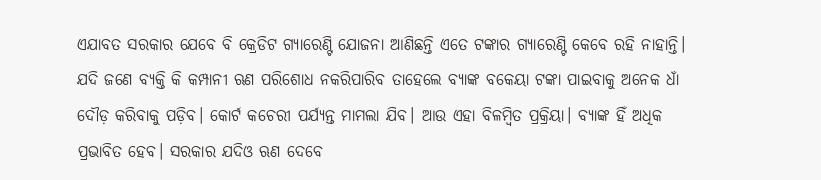ଏଯାବତ ସରକାର ଯେବେ ବି କ୍ରେଡିଟ ଗ୍ୟାରେଣ୍ଟି ଯୋଜନା ଆଣିଛନ୍ତି ଏତେ ଟଙ୍କାର ଗ୍ୟାରେଣ୍ଟି କେବେ ରହି ନାହାନ୍ତି।
ଯଦି ଜଣେ ବ୍ୟକ୍ତି କି କମ୍ପାନୀ ଋଣ ପରିଶୋଧ ନକରିପାରିବ ତାହେଲେ ବ୍ୟାଙ୍କ ବକେୟା ଟଙ୍କା ପାଇବାକୁ ଅନେକ ଧାଁ ଦୌଡ଼ କରିବାକୁ ପଡ଼ିବ। କୋର୍ଟ କଚେରୀ ପର୍ଯ୍ୟନ୍ତ ମାମଲା ଯିବ। ଆଉ ଏହା ବିଳମ୍ୱିତ ପ୍ରକ୍ରିୟା। ବ୍ୟାଙ୍କ ହିଁ ଅଧିକ ପ୍ରଭାବିତ ହେବ। ସରକାର ଯଦିଓ ଋଣ ଦେବେ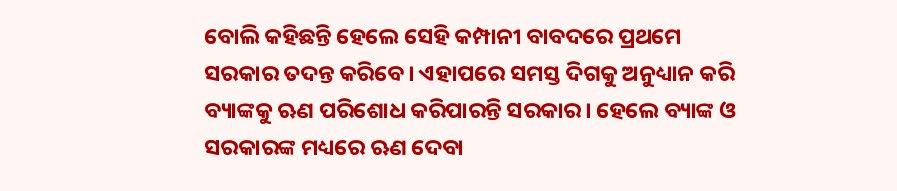ବୋଲି କହିଛନ୍ତି ହେଲେ ସେହି କମ୍ପାନୀ ବାବଦରେ ପ୍ରଥମେ ସରକାର ତଦନ୍ତ କରିବେ। ଏହାପରେ ସମସ୍ତ ଦିଗକୁ ଅନୁଧ୍ୟାନ କରି ବ୍ୟାଙ୍କକୁ ଋଣ ପରିଶୋଧ କରିପାରନ୍ତି ସରକାର। ହେଲେ ବ୍ୟାଙ୍କ ଓ ସରକାରଙ୍କ ମଧ୍ୟରେ ଋଣ ଦେବା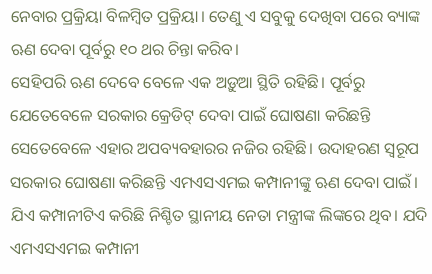ନେବାର ପ୍ରକ୍ରିୟା ବିଳମ୍ୱିତ ପ୍ରକ୍ରିୟା। ତେଣୁ ଏ ସବୁକୁ ଦେଖିବା ପରେ ବ୍ୟାଙ୍କ ଋଣ ଦେବା ପୂର୍ବରୁ ୧୦ ଥର ଚିନ୍ତା କରିବ।
ସେହିପରି ଋଣ ଦେବେ ବେଳେ ଏକ ଅଡ଼ୁଆ ସ୍ଥିତି ରହିଛି। ପୂର୍ବରୁ ଯେତେବେଳେ ସରକାର କ୍ରେଡିଟ୍ ଦେବା ପାଇଁ ଘୋଷଣା କରିଛନ୍ତି ସେତେବେଳେ ଏହାର ଅପବ୍ୟବହାରର ନଜିର ରହିଛି। ଉଦାହରଣ ସ୍ୱରୂପ ସରକାର ଘୋଷଣା କରିଛନ୍ତି ଏମଏସଏମଇ କମ୍ପାନୀଙ୍କୁ ଋଣ ଦେବା ପାଇଁ। ଯିଏ କମ୍ପାନୀଟିଏ କରିଛି ନିଶ୍ଚିତ ସ୍ଥାନୀୟ ନେତା ମନ୍ତ୍ରୀଙ୍କ ଲିଙ୍କରେ ଥିବ। ଯଦି ଏମଏସଏମଇ କମ୍ପାନୀ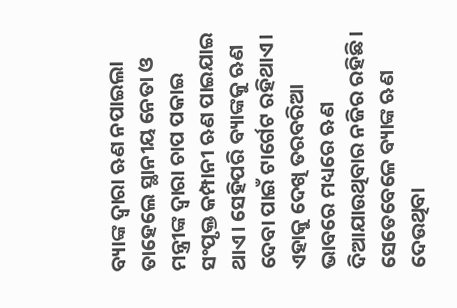ବ୍ୟାଙ୍କ ଦ୍ୱାରା ଋଣ ନପାଇଲା ତାହେଲେ ସ୍ଥାନୀୟ ନେତା ଓ ମନ୍ତ୍ରୀଙ୍କ ଦ୍ୱାରା ଚାପ ପକାଇ ସଂପୃକ୍ତ କମ୍ପାନୀ ଋଣ ପାଇଯାଇ ଥାଏ। ସେହିପରି ବ୍ୟାଙ୍କକୁ ଋଣ ଦେବା ପାଇଁ ଟାର୍ଗେଟ ରହିଥାଏ। ଏହାକୁ ଦେଖି ତରବରିଆ ଭାବରେ ମଧ୍ୟରେ ଋଣ ଦିଆଯାଉଥିବାର ନଜିର ରହିଛି। ସେତେବେଳେ ବ୍ୟାଙ୍କ ଋଣ ଦେଉଥିବା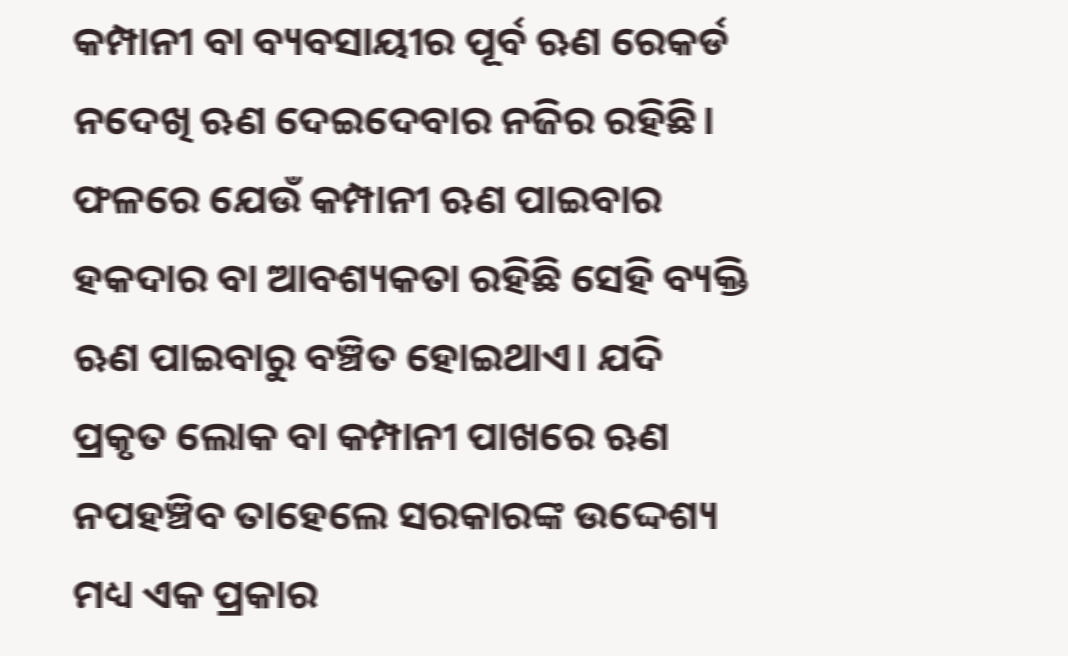କମ୍ପାନୀ ବା ବ୍ୟବସାୟୀର ପୂର୍ବ ଋଣ ରେକର୍ଡ ନଦେଖି ଋଣ ଦେଇଦେବାର ନଜିର ରହିଛି। ଫଳରେ ଯେଉଁ କମ୍ପାନୀ ଋଣ ପାଇବାର ହକଦାର ବା ଆବଶ୍ୟକତା ରହିଛି ସେହି ବ୍ୟକ୍ତି ଋଣ ପାଇବାରୁ ବଞ୍ଚିତ ହୋଇଥାଏ। ଯଦି ପ୍ରକୃତ ଲୋକ ବା କମ୍ପାନୀ ପାଖରେ ଋଣ ନପହଞ୍ଚିବ ତାହେଲେ ସରକାରଙ୍କ ଉଦ୍ଦେଶ୍ୟ ମଧ୍ୟ ଏକ ପ୍ରକାର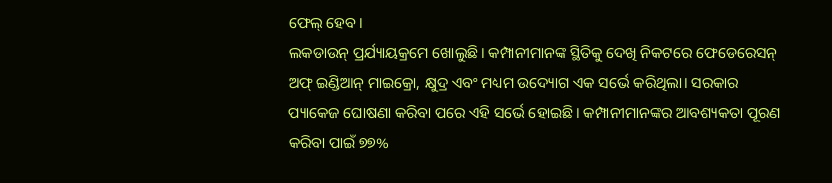ଫେଲ୍ ହେବ।
ଲକଡାଉନ୍ ପ୍ରର୍ଯ୍ୟାୟକ୍ରମେ ଖୋଲୁଛି। କମ୍ପାନୀମାନଙ୍କ ସ୍ଥିତିକୁ ଦେଖି ନିକଟରେ ଫେଡେରେସନ୍ ଅଫ୍ ଇଣ୍ଡିଆନ୍ ମାଇକ୍ରୋ, କ୍ଷୁଦ୍ର ଏବଂ ମଧ୍ୟମ ଉଦ୍ୟୋଗ ଏକ ସର୍ଭେ କରିଥିଲା। ସରକାର ପ୍ୟାକେଜ ଘୋଷଣା କରିବା ପରେ ଏହି ସର୍ଭେ ହୋଇଛି। କମ୍ପାନୀମାନଙ୍କର ଆବଶ୍ୟକତା ପୂରଣ କରିବା ପାଇଁ ୭୭%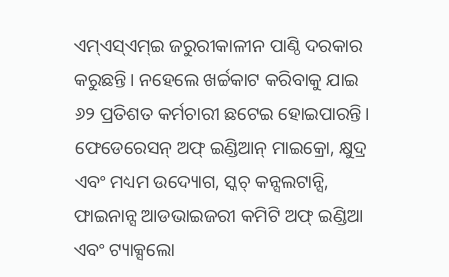ଏମ୍ଏସ୍ଏମ୍ଇ ଜରୁରୀକାଳୀନ ପାଣ୍ଠି ଦରକାର କରୁଛନ୍ତି। ନହେଲେ ଖର୍ଚ୍ଚକାଟ କରିବାକୁ ଯାଇ ୬୨ ପ୍ରତିଶତ କର୍ମଚାରୀ ଛଟେଇ ହୋଇପାରନ୍ତି। ଫେଡେରେସନ୍ ଅଫ୍ ଇଣ୍ଡିଆନ୍ ମାଇକ୍ରୋ, କ୍ଷୁଦ୍ର ଏବଂ ମଧ୍ୟମ ଉଦ୍ୟୋଗ, ସ୍କଚ୍ କନ୍ସଲଟାନ୍ସି, ଫାଇନାନ୍ସ ଆଡଭାଇଜରୀ କମିଟି ଅଫ୍ ଇଣ୍ଡିଆ ଏବଂ ଟ୍ୟାକ୍ସଲୋ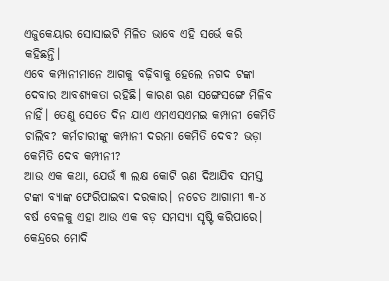ଏଜୁକେୟାର ସୋସାଇଟି ମିଳିତ ଭାବେ ଏହି ସର୍ଭେ କରି କହିଛନ୍ତି।
ଏବେ କମ୍ପାନୀମାନେ ଆଗକୁ ବଢ଼ିବାକୁ ହେଲେ ନଗଦ ଟଙ୍କା ଦେବାର ଆବଶ୍ୟକତା ରହିଛି। କାରଣ ଋଣ ସଙ୍ଗେସଙ୍ଗେ ମିଳିବ ନାହିଁ। ତେଣୁ ସେତେ ଦିନ ଯାଏ ଏମଏସଏମଇ କମ୍ପାନୀ କେମିତି ଚାଲିବ? କର୍ମଚାରୀଙ୍କୁ କମ୍ପାନୀ ଦରମା କେମିତି ଦେବ? ଭଡ଼ା କେମିତି ଦେବ କମ୍ପୀନୀ?
ଆଉ ଏକ କଥା, ଯେଉଁ ୩ ଲକ୍ଷ କୋଟି ଋଣ ଦିଆଯିବ ସମସ୍ତ ଟଙ୍କା ବ୍ୟାଙ୍କ ଫେରିପାଇବା ଦରକାର। ନଚେତ ଆଗାମୀ ୩-୪ ବର୍ଷ ବେଳକୁ ଏହା ଆଉ ଏକ ବଡ଼ ସମସ୍ୟା ସୃଷ୍ଟି କରିପାରେ।
କେନ୍ଦ୍ରରେ ମୋଦି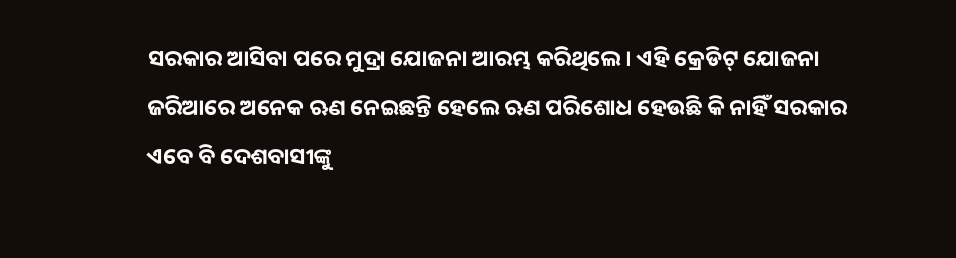ସରକାର ଆସିବା ପରେ ମୁଦ୍ରା ଯୋଜନା ଆରମ୍ଭ କରିଥିଲେ। ଏହି କ୍ରେଡିଟ୍ ଯୋଜନା ଜରିଆରେ ଅନେକ ଋଣ ନେଇଛନ୍ତି ହେଲେ ଋଣ ପରିଶୋଧ ହେଉଛି କି ନାହିଁ ସରକାର ଏବେ ବି ଦେଶବାସୀଙ୍କୁ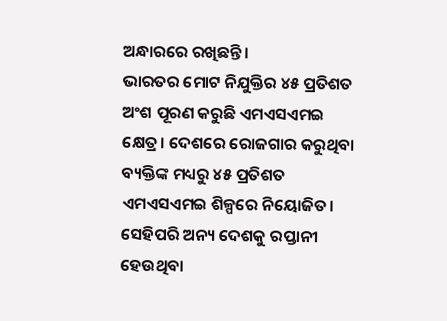ଅନ୍ଧାରରେ ରଖିଛନ୍ତି।
ଭାରତର ମୋଟ ନିଯୁକ୍ତିର ୪୫ ପ୍ରତିଶତ ଅଂଶ ପୂରଣ କରୁଛି ଏମଏସଏମଇ କ୍ଷେତ୍ର। ଦେଶରେ ରୋଜଗାର କରୁଥିବା ବ୍ୟକ୍ତିଙ୍କ ମଧ୍ୟରୁ ୪୫ ପ୍ରତିଶତ ଏମଏସଏମଇ ଶିଳ୍ପରେ ନିୟୋଜିତ। ସେହିପରି ଅନ୍ୟ ଦେଶକୁ ରପ୍ତାନୀ ହେଉଥିବା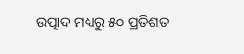ଉତ୍ପାଦ ମଧ୍ୟରୁ ୫୦ ପ୍ରତିଶତ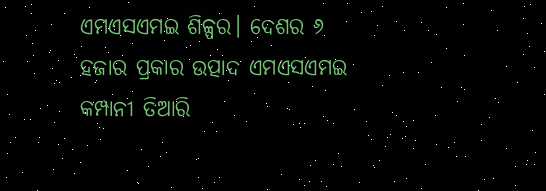ଏମଏସଏମଇ ଶିଳ୍ପର। ଦେଶର ୬ ହଜାର ପ୍ରକାର ଉତ୍ପାଦ ଏମଏସଏମଇ କମ୍ପାନୀ ତିଆରି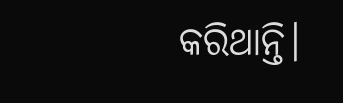କରିଥାନ୍ତି।